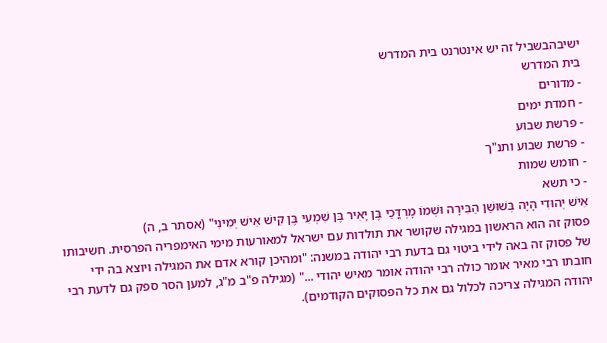ישיבהבשביל זה יש אינטרנט בית המדרש
בית המדרש
- מדורים
- חמדת ימים
- פרשת שבוע
- פרשת שבוע ותנ"ך
- חומש שמות
- כי תשא
אִישׁ יְהוּדִי הָיָה בְּשׁוּשַׁן הַבִּירָה וּשְׁמוֹ מָרְדֳּכַי בֶּן יָאִיר בֶּן שִׁמְעִי בֶּן קִישׁ אִישׁ יְמִינִי" (אסתר ב, ה)
פסוק זה הוא הראשון במגילה שקושר את תולדות עם ישראל למאורעות מימי האימפריה הפרסית. חשיבותו של פסוק זה באה לידי ביטוי גם בדעת רבי יהודה במשנה: "ומהיכן קורא אדם את המגילה ויוצא בה ידי חובתו רבי מאיר אומר כולה רבי יהודה אומר מאיש יהודי ..." (מגילה פ"ב מ"ג, למען הסר ספק גם לדעת רבי יהודה המגילה צריכה לכלול גם את כל הפסוקים הקודמים).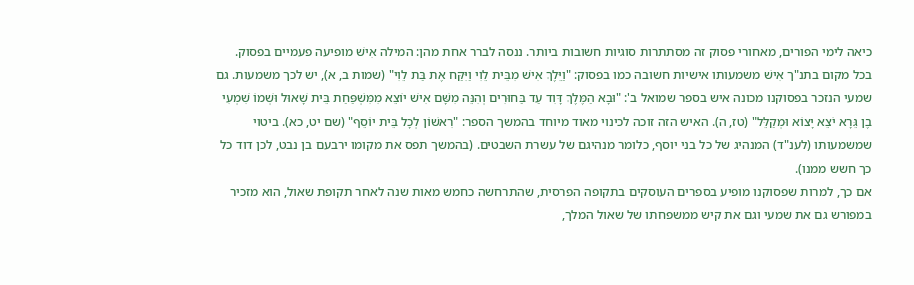כיאה לימי הפורים, מאחורי פסוק זה מסתתרות סוגיות חשובות ביותר. ננסה לברר אחת מהן: המילה אִישׁ מופיעה פעמיים בפסוק. בכל מקום בתנ"ך אִישׁ משמעותו אישיות חשובה כמו בפסוק: "וַיֵּלֶךְ אִישׁ מִבֵּית לֵוִי וַיִּקַּח אֶת בַּת לֵוִי" (שמות ב, א), יש לכך משמעות. גם שמעי הנזכר בפסוקנו מכונה איש בספר שמואל ב': "וּבָא הַמֶּלֶךְ דָּוִד עַד בַּחוּרִים וְהִנֵּה מִשָּׁם אִישׁ יוֹצֵא מִמִּשְׁפַּחַת בֵּית שָׁאוּל וּשְׁמוֹ שִׁמְעִי בֶן גֵּרָא יֹצֵא יָצוֹא וּמְקַלֵּל" (טז, ה). האיש הזה זוכה לכינוי מאוד מיוחד בהמשך הספר: "רִאשׁוֹן לְכָל בֵּית יוֹסֵף" (שם יט, כא). ביטוי שמשמעותו (לענ"ד) המנהיג של כל בני יוסף, כלומר מנהיגם של עשרת השבטים. (בהמשך תפס את מקומו ירבעם בן נבט, לכן דוד כל כך חשש ממנו).
אם כך, למרות שפסוקנו מופיע בספרים העוסקים בתקופה הפרסית, שהתרחשה כחמש מאות שנה לאחר תקופת שאול, הוא מזכיר במפורש גם את שמעי וגם את קיש ממשפחתו של שאול המלך,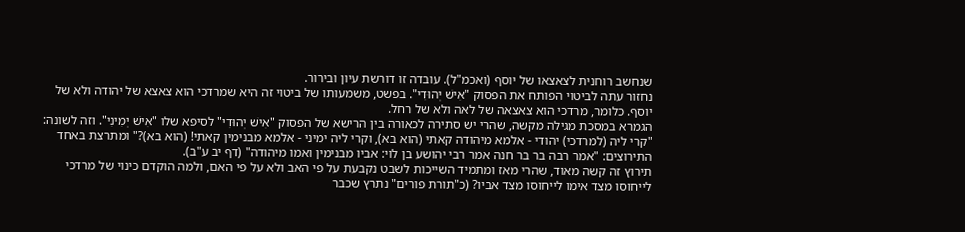שנחשב רוחנית לצאצאו של יוסף (ואכמ"ל). עובדה זו דורשת עיון ובירור.
נחזור עתה לביטוי הפותח את הפסוק "אִישׁ יְהוּדִי". בפשט, משמעותו של ביטוי זה היא שמרדכי הוא צאצא של יהודה ולא של יוסף. כלומר, מרדכי הוא צאצאה של לאה ולא של רחל.
הגמרא במסכת מגילה מקשה, שהרי יש סתירה לכאורה בין הרישא של הפסוק "אִישׁ יְהוּדִי" לסיפא שלו "אִישׁ יְמִינִי". וזה לשונה: "קרי ליה (למרדכי) יהודי - אלמא מיהודה קאתי (הוא בא), וקרי ליה ימיני - אלמא מבנימין קאתי! (הוא בא)?" ומתרצת באחד התירוצים: "אמר רבה בר בר חנה אמר רבי יהושע בן לוי: אביו מבנימין ואמו מיהודה" (דף יב ע"ב).
תירוץ זה קשה מאוד, שהרי מאז ומתמיד השייכות לשבט נקבעת על פי האב ולא על פי האם, ולמה הוקדם כינוי של מרדכי לייחוסו מצד אימו לייחוסו מצד אביו? (כ"תורת פורים" נתרץ שכבר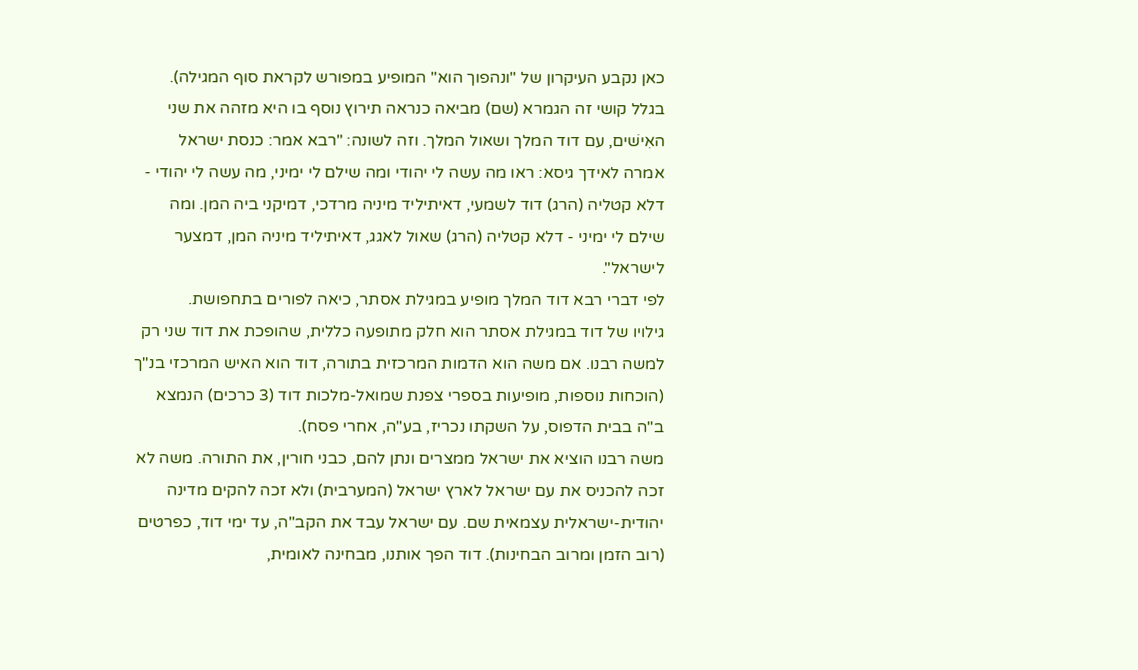כאן נקבע העיקרון של "ונהפוך הוא" המופיע במפורש לקראת סוף המגילה). בגלל קושי זה הגמרא (שם) מביאה כנראה תירוץ נוסף בו היא מזהה את שני האִישׁים, עם דוד המלך ושאול המלך. וזה לשונה: "רבא אמר: כנסת ישראל אמרה לאידך גיסא: ראו מה עשה לי יהודי ומה שילם לי ימיני, מה עשה לי יהודי - דלא קטליה (הרג) דוד לשמעי, דאיתיליד מיניה מרדכי, דמיקני ביה המן. ומה שילם לי ימיני - דלא קטליה (הרג) שאול לאגג, דאיתיליד מיניה המן, דמצער לישראל".
לפי דברי רבא דוד המלך מופיע במגילת אסתר, כיאה לפורים בתחפושת.
גילויו של דוד במגילת אסתר הוא חלק מתופעה כללית, שהופכת את דוד שני רק למשה רבנו. אם משה הוא הדמות המרכזית בתורה, דוד הוא האיש המרכזי בנ"ך (הוכחות נוספות, מופיעות בספרי צפנת שמואל-מלכות דוד (3 כרכים) הנמצא ב"ה בבית הדפוס, על השקתו נכריז, בע"ה, אחרי פסח).
משה רבנו הוציא את ישראל ממצרים ונתן להם, כבני חורין, את התורה. משה לא זכה להכניס את עם ישראל לארץ ישראל (המערבית) ולא זכה להקים מדינה יהודית-ישראלית עצמאית שם. עם ישראל עבד את הקב"ה, עד ימי דוד, כפרטים (רוב הזמן ומרוב הבחינות). דוד הפך אותנו, מבחינה לאומית,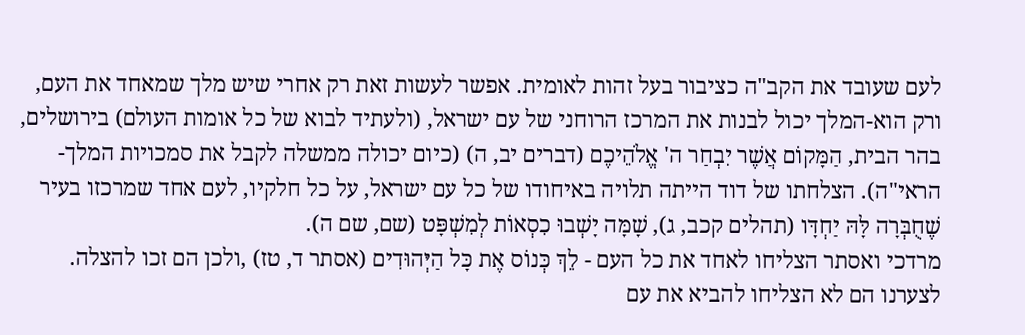לעם שעובד את הקב"ה כציבור בעל זהות לאומית. אפשר לעשות זאת רק אחרי שיש מלך שמאחד את העם, ורק הוא-המלך יכול לבנות את המרכז הרוחני של עם ישראל, (ולעתיד לבוא של כל אומות העולם) בירושלים, בהר הבית, הַמָּקוֹם אֲשֶׁר יִבְחַר ה' אֱלֹהֵיכֶם (דברים יב, ה) (כיום יכולה ממשלה לקבל את סמכויות המלך- הראי"ה). הצלחתו של דוד הייתה תלויה באיחודו של כל עם ישראל, על כל חלקיו, לעם אחד שמרכזו בעיר שֶׁחֻבְּרָה לָּהּ יַחְדָּו (תהלים קכב, ג), שָׁמָּה יָשְׁבוּ כִסְאוֹת לְמִשְׁפָּט (שם, שם ה).
מרדכי ואסתר הצליחו לאחד את כל העם - לֵךְ כְּנוֹס אֶת כָּל הַיְּהוּדִים (אסתר ד, טז) ,ולכן הם זכו להצלה. לצערנו הם לא הצליחו להביא את עם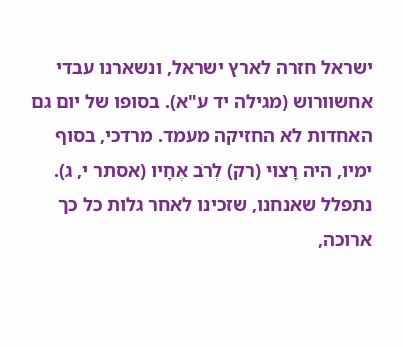ישראל חזרה לארץ ישראל, ונשארנו עבדי אחשוורוש (מגילה יד ע"א). בסופו של יום גם האחדות לא החזיקה מעמד. מרדכי, בסוף ימיו, היה רָצוּי (רק) לְרֹב אֶחָיו (אסתר י, ג).
נתפלל שאנחנו, שזכינו לאחר גלות כל כך ארוכה,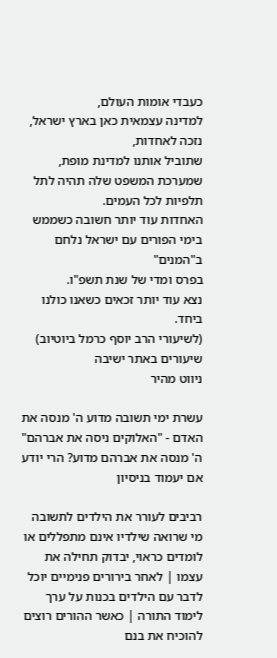כעבדי אומות העולם,
למדינה עצמאית כאן בארץ ישראל, נזכה לאחדות,
שתוביל אותנו למדינת מופת, שמערכת המשפט שלה תהיה לתל תלפיות לכל העמים.
האחדות עוד יותר חשובה כשממש בימי הפורים עם ישראל נלחם ב"המנים"
בפרס ומדי של שנת תשפ"ו.
נצא עוד יותר זכאים כשאנו כולנו ביחד.
(לשיעורי הרב יוסף כרמל ביוטיוב)
שיעורים באתר ישיבה
ניווט מהיר

עשרת ימי תשובה מדוע ה' מנסה את האדם - "האלוקים ניסה את אברהם"
ה' מנסה את אברהם מדוע? הרי יודע אם יעמוד בניסיון

רביבים לעורר את הילדים לתשובה
מי שרואה שילדיו אינם מתפללים או לומדים כראוי, יבדוק תחילה את עצמו | לאחר בירורים פנימיים יוכל לדבר עם הילדים בכנות על ערך לימוד התורה | כאשר ההורים רוצים להוכיח את בנם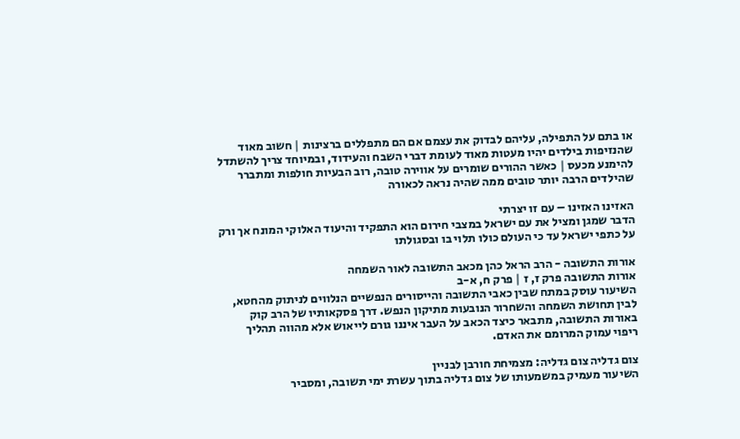או בתם על התפילה, עליהם לבדוק את עצמם אם הם מתפללים ברצינות | חשוב מאוד שהנזיפות בילדים יהיו מעטות מאוד לעומת דברי השבח והעידוד, ובמיוחד צריך להשתדל להימנע מכעס | כאשר ההורים שומרים על אווירה טובה, רוב הבעיות חולפות ומתברר שהילדים הרבה יותר טובים ממה שהיה נראה לכאורה

האזינו האזינו – עם זו יצרתי
הדבר שמגן ומציל את עם ישראל במצבי חירום הוא התפקיד והיעוד האלוקי המונח אך ורק על כתפי ישראל עד כי העולם כולו תלוי בו ובסגולתו

אורות התשובה - הרב הראל כהן מכאב התשובה לאור השמחה
אורות התשובה פרק ז, ז | פרק ח, א-ב
השיעור עוסק במתח שבין כאבי התשובה והייסורים הנפשיים הנלווים לניתוק מהחטא, לבין תחושת השמחה והשחרור הנובעות מתיקון הנפש. דרך פסקאותיו של הרב קוק באורות התשובה, מתבאר כיצד הכאב על העבר איננו גורם לייאוש אלא מהווה תהליך ריפוי עמוק המרומם את האדם.

צום גדליה צום גדליה: מצמיחת חורבן לבניין
השיעור מעמיק במשמעותו של צום גדליה בתוך עשרת ימי תשובה, ומסביר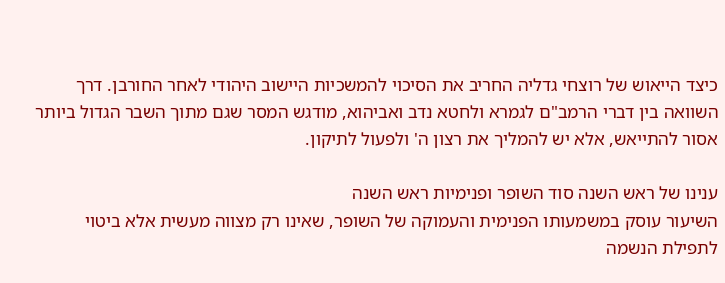כיצד הייאוש של רוצחי גדליה החריב את הסיכוי להמשכיות היישוב היהודי לאחר החורבן. דרך השוואה בין דברי הרמב"ם לגמרא ולחטא נדב ואביהוא, מודגש המסר שגם מתוך השבר הגדול ביותר אסור להתייאש, אלא יש להמליך את רצון ה' ולפעול לתיקון.

ענינו של ראש השנה סוד השופר ופנימיות ראש השנה
השיעור עוסק במשמעותו הפנימית והעמוקה של השופר, שאינו רק מצווה מעשית אלא ביטוי לתפילת הנשמה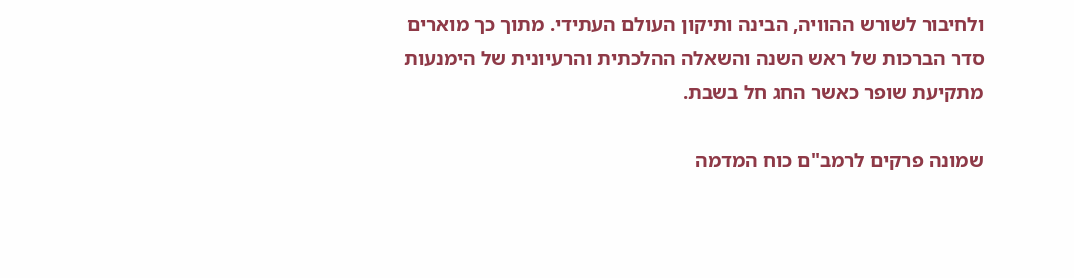ולחיבור לשורש ההוויה, הבינה ותיקון העולם העתידי. מתוך כך מוארים סדר הברכות של ראש השנה והשאלה ההלכתית והרעיונית של הימנעות מתקיעת שופר כאשר החג חל בשבת.

שמונה פרקים לרמב"ם כוח המדמה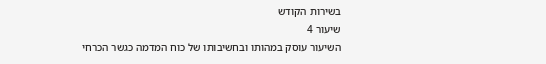בשירות הקודש
שיעור 4
השיעור עוסק במהותו ובחשיבותו של כוח המדמה כגשר הכרחי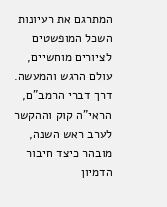המתרגם את רעיונות השכל המופשטים לציורים מוחשיים, עולם הרגש והמעשה. דרך דברי הרמב"ם, הראי"ה קוק וההקשר לערב ראש השנה, מובהר כיצד חיבור הדמיון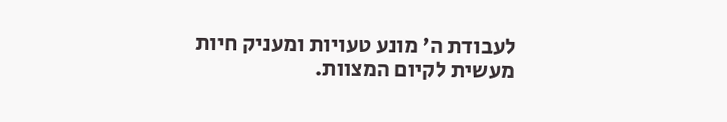לעבודת ה' מונע טעויות ומעניק חיות מעשית לקיום המצוות.